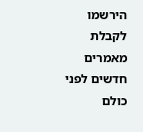הירשמו לקבלת מאמרים חדשים לפני כולם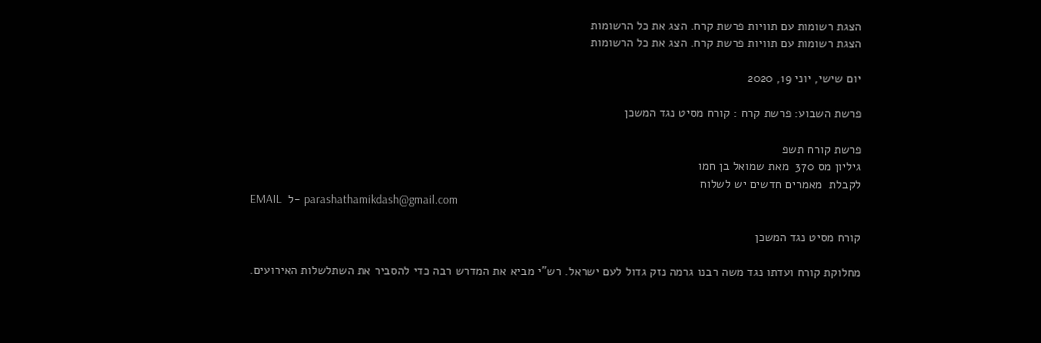הצגת רשומות עם תוויות פרשת קרח. הצג את כל הרשומות
הצגת רשומות עם תוויות פרשת קרח. הצג את כל הרשומות

יום שישי, יוני 19, 2020

פרשת השבוע: פרשת קרח : קורח מסיט נגד המשכן

פרשת קורח תשפ
גיליון מס 370  מאת שמואל בן חמו
לקבלת  מאמרים חדשים יש לשלוח
EMAIL  ל- parashathamikdash@gmail.com

קורח מסיט נגד המשכן

מחלוקת קורח ועדתו נגד משה רבנו גרמה נזק גדול לעם ישראל. רש"י מביא את המדרש רבה כדי להסביר את השתלשלות האירועים.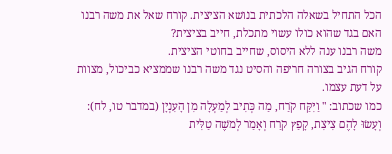הכל התחיל בשאלה הלכתית בנושא הציצית. קורח שאל את משה רבנו האם בגד שהוא כולו עשוי מתכלת, חייב בציצית?
משה רבנו ענה ללא היסוס, שחייב בחוטי הציצית.
קורח הגיב בצורה חריפה והסיט נגד משה רבנו שממציא כביכול, מצוות על דעת עצמו.
כמו שכתוב: " וַיִּקַּח קֹרַח, מַה כְּתִיב לְמַעְלָה מִן הָעִנְיָן (במדבר טו, לח): וְעָשׂוּ לָהֶם צִיצִת, קָפַץ קֹרַח וְאָמַר לְמשֶׁה טַלִּית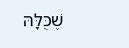שֶׁכֻּלָּהּ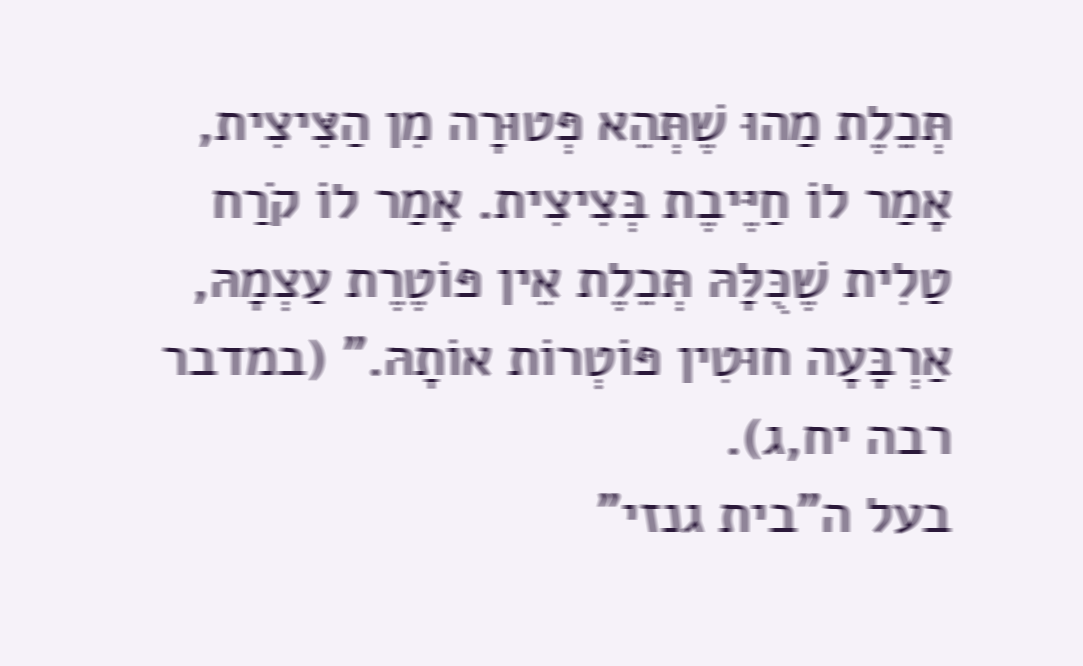תְּכֵלֶת מַהוּ שֶׁתְּהֵא פְּטוּרָה מִן הַצִּיצִית, אָמַר לוֹ חַיֶּיבֶת בְּצִיצִית. אָמַר לוֹ קֹרַח טַלִית שֶׁכֻּלָּהּ תְּכֵלֶת אֵין פּוֹטֶרֶת עַצְמָהּ, אַרְבָּעָה חוּטִין פּוֹטְרוֹת אוֹתָהּ." (במדבר רבה יח,ג).
בעל ה"בית גנזי"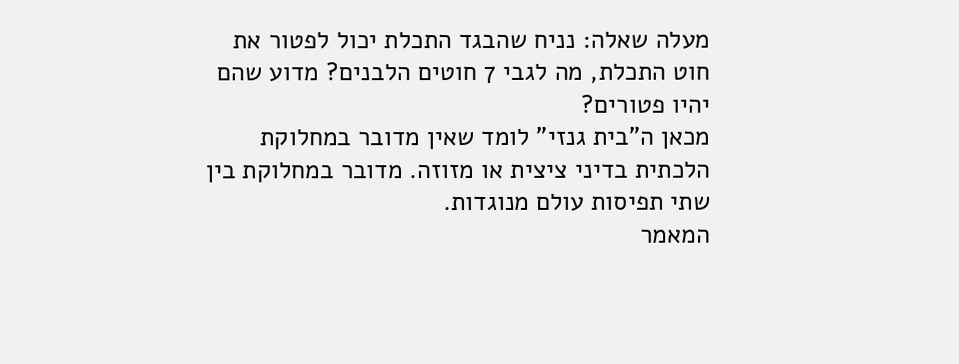מעלה שאלה: נניח שהבגד התכלת יכול לפטור את חוט התכלת, מה לגבי 7 חוטים הלבנים? מדוע שהם יהיו פטורים?
מכאן ה"בית גנזי" לומד שאין מדובר במחלוקת הלכתית בדיני ציצית או מזוזה. מדובר במחלוקת בין שתי תפיסות עולם מנוגדות.
המאמר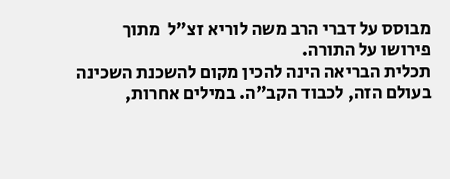מבוסס על דברי הרב משה לוריא זצ"ל  מתוך פירושו על התורה.
תכלית הבריאה הינה להכין מקום להשכנת השכינה בעולם הזה, לכבוד הקב"ה. במילים אחרות,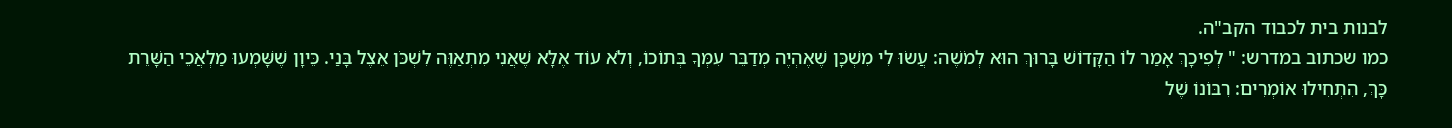לבנות בית לכבוד הקב"ה.
כמו שכתוב במדרש: " לְפִיכָךְ אָמַר לוֹ הַקָּדוֹשׁ בָּרוּךְ הוּא לְמֹשֶׁה: עֲשׂוּ לִי מִשְׁכָּן שֶׁאֶהְיֶה מְדַבֵּר עִמְּךָ בְּתוֹכוֹ, וְלֹא עוֹד אֶלָּא שֶׁאֲנִי מִתְאַוֶּה לִשְׁכֹּן אֵצֶל בָּנַי. כֵּיוָן שֶׁשָּׁמְעוּ מַלְאֲכֵי הַשָּׁרֵת כָּךְ, הִתְחִילוּ אוֹמְרִים: רִבּוֹנוֹ שֶׁל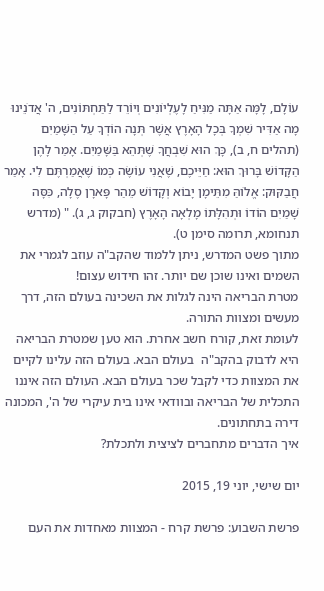עוֹלָם, לָמָּה אַתָּה מַנִּיחַ לָעֶלְיוֹנִים וְיוֹרֵד לַתַּחְתּוֹנִים, ה' אֲדֹנֵינוּ מָה אַדִּיר שִׁמְךָ בְּכָל הָאָרֶץ אֲשֶׁר תְּנָה הוֹדְךָ עַל הַשָּׁמַיִם (תהלים ח, ב), כָּךְ הוּא שִׁבְחֲךָ שֶׁתְּהֵא בַּשָּׁמַיִם. אָמַר לָהֶן הַקָּדוֹשׁ בָּרוּךְ הוּא: חַיֵּיכֶם, שֶׁאֲנִי עוֹשֶׂה כְּמוֹ שֶׁאֲמַרְתֶּם לִי. אָמַר חֲבַקּוּק: אֱלוֹהַּ מִתֵּימָן יָבוֹא וְקָדוֹשׁ מֵהַר פָּארָן סֶלָה, כִּסָּה שָׁמַיִם הוֹדוֹ וּתְהִלָּתוֹ מָלְאָה הָאָרֶץ (חבקוק ג, ג). " (מדרש תנחומא, תרומה סימן ט).
מתוך פשט המדרש, ניתן ללמוד שהקב"ה עוזב לגמרי את השמים ואינו שוכן שם יותר. זהו חידוש עצום!
מטרת הבריאה הינה לגלות את השכינה בעולם הזה, דרך מעשים ומצוות התורה.
לעומת זאת, קורח חשב אחרת. הוא טען שמטרת הבריאה היא לדבוק בהקב"ה  בעולם הבא. בעולם הזה עלינו לקיים את המצוות כדי לקבל שכר בעולם הבא. העולם הזה איננו התכלית של הבריאה ובוודאי אינו בית עיקרי של ה', המכונה דירה בתחתונים.
איך הדברים מתחברים לציצית ולתכלת?

יום שישי, יוני 19, 2015

פרשת השבוע: פרשת קרח - המצוות מאחדות את העם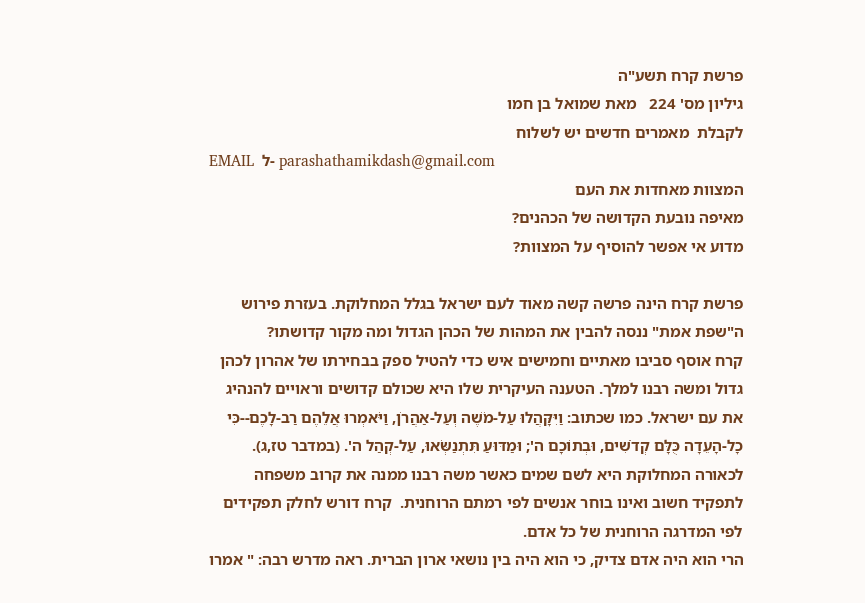פרשת קרח תשע"ה
גיליון מס' 224   מאת שמואל בן חמו
לקבלת  מאמרים חדשים יש לשלוח
EMAIL  ל- parashathamikdash@gmail.com
המצוות מאחדות את העם
מאיפה נובעת הקדושה של הכהנים?
מדוע אי אפשר להוסיף על המצוות?

פרשת קרח הינה פרשה קשה מאוד לעם ישראל בגלל המחלוקת. בעזרת פירוש ה"שפת אמת" ננסה להבין את המהות של הכהן הגדול ומה מקור קדושתו?
קרח אוסף סביבו מאתיים וחמישים איש כדי להטיל ספק בבחירתו של אהרון לכהן גדול ומשה רבנו למלך. הטענה העיקרית שלו היא שכולם קדושים וראויים להנהיג את עם ישראל. כמו שכתוב: וַיִּקָּהֲלוּ עַל-מֹשֶׁה וְעַל-אַהֲרֹן, וַיֹּאמְרוּ אֲלֵהֶם רַב-לָכֶם--כִּי כָל-הָעֵדָה כֻּלָּם קְדֹשִׁים, וּבְתוֹכָם ה'; וּמַדּוּעַ תִּתְנַשְּׂאוּ, עַל-קְהַל ה'. (במדבר טז,ג).
לכאורה המחלוקת היא לשם שמים כאשר משה רבנו ממנה את קרוב משפחה לתפקיד חשוב ואינו בוחר אנשים לפי רמתם הרוחנית.  קרח דורש לחלק תפקידים לפי המדרגה הרוחנית של כל אדם.
הרי הוא היה אדם צדיק, כי הוא היה בין נושאי ארון הברית. ראה מדרש רבה: " אמרו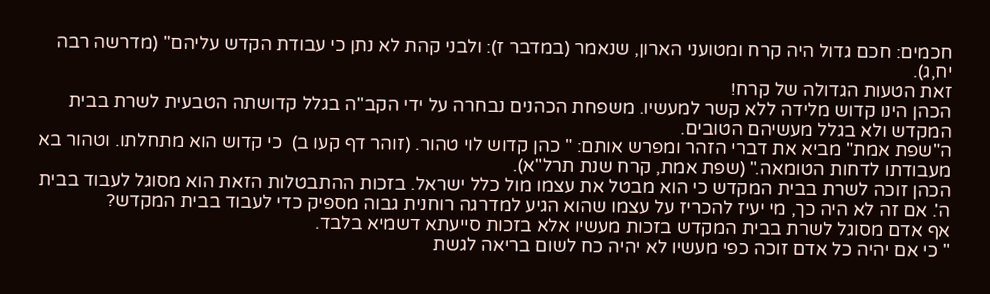חכמים: חכם גדול היה קרח ומטועני הארון, שנאמר (במדבר ז): ולבני קהת לא נתן כי עבודת הקדש עליהם" (מדרשה רבה יח,ג).
זאת הטעות הגדולה של קרח!
הכהן הינו קדוש מלידה ללא קשר למעשיו. משפחת הכהנים נבחרה על ידי הקב"ה בגלל קדושתה הטבעית לשרת בבית המקדש ולא בגלל מעשיהם הטובים.
ה"שפת אמת" מביא את דברי הזהר ומפרש אותם: " כהן קדוש לוי טהור. (זוהר דף קעו ב)  כי קדוש הוא מתחלתו. וטהור בא מעבודתו לדחות הטומאה." (שפת אמת, קרח שנת תרל"א).
הכהן זוכה לשרת בבית המקדש כי הוא מבטל את עצמו מול כלל ישראל. בזכות ההתבטלות הזאת הוא מסוגל לעבוד בבית ה'. אם זה לא היה כך, מי יעיז להכריז על עצמו שהוא הגיע למדרגה רוחנית גבוה מספיק כדי לעבוד בבית המקדש?
אף אדם מסוגל לשרת בבית המקדש בזכות מעשיו אלא בזכות סייעתא דשמיא בלבד.
" כי אם יהיה כל אדם זוכה כפי מעשיו לא יהיה כח לשום בריאה לגשת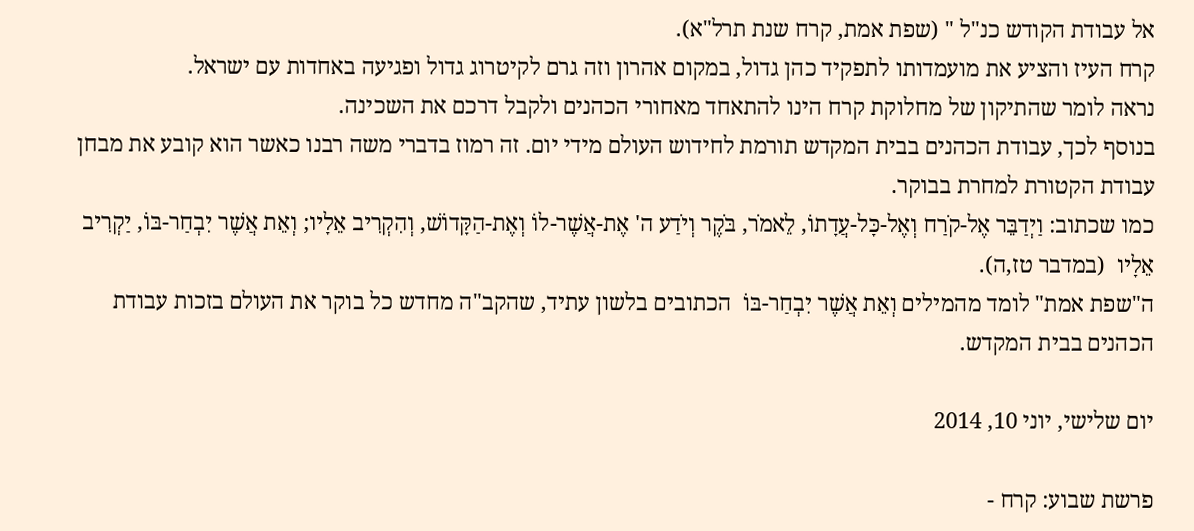אל עבודת הקודש כנ"ל " (שפת אמת, קרח שנת תרל"א).
קרח העיז והציע את מועמדותו לתפקיד כהן גדול, במקום אהרון וזה גרם לקיטרוג גדול ופגיעה באחדות עם ישראל.
נראה לומר שהתיקון של מחלוקת קרח הינו להתאחד מאחורי הכהנים ולקבל דרכם את השכינה.
בנוסף לכך, עבודת הכהנים בבית המקדש תורמת לחידוש העולם מידי יום. זה רמוז בדברי משה רבנו כאשר הוא קובע את מבחן עבודת הקטורת למחרת בבוקר.
כמו שכתוב: וַיְדַבֵּר אֶל-קֹרַח וְאֶל-כָּל-עֲדָתוֹ, לֵאמֹר, בֹּקֶר וְיֹדַע ה' אֶת-אֲשֶׁר-לוֹ וְאֶת-הַקָּדוֹשׁ, וְהִקְרִיב אֵלָיו; וְאֵת אֲשֶׁר יִבְחַר-בּוֹ, יַקְרִיב אֵלָיו  (במדבר טז,ה).
ה"שפת אמת" לומד מהמילים וְאֵת אֲשֶׁר יִבְחַר-בּוֹ  הכתובים בלשון עתיד, שהקב"ה מחדש כל בוקר את העולם בזכות עבודת הכהנים בבית המקדש.

יום שלישי, יוני 10, 2014

פרשת שבוע: קרח -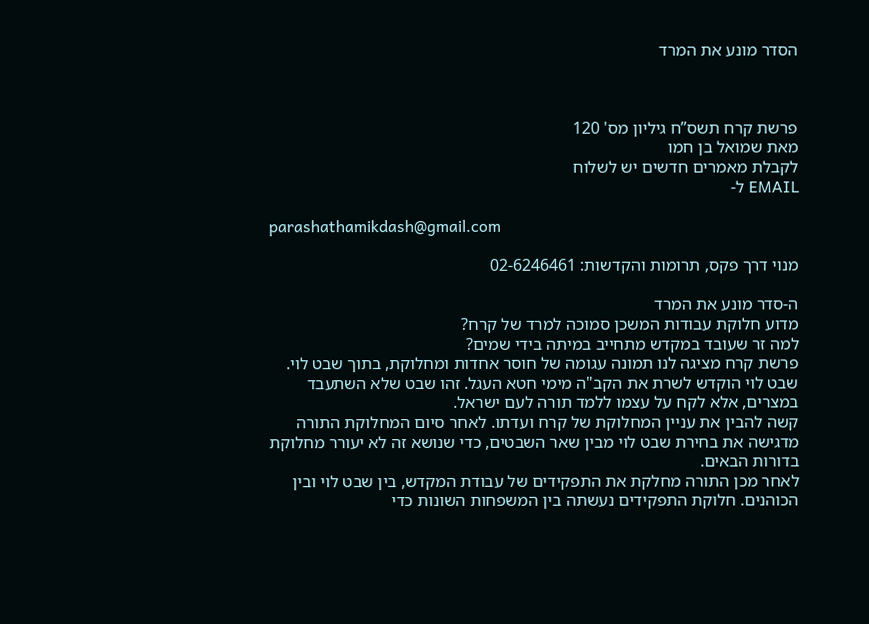הסדר מונע את המרד



פרשת קרח תשס”ח גיליון מס' 120
מאת שמואל בן חמו
לקבלת מאמרים חדשים יש לשלוח
EMAIL ל-

parashathamikdash@gmail.com

מנוי דרך פקס, תרומות והקדשות: 02-6246461

ה-סדר מונע את המרד
מדוע חלוקת עבודות המשכן סמוכה למרד של קרח?
למה זר שעובד במקדש מתחייב במיתה בידי שמים?
פרשת קרח מציגה לנו תמונה עגומה של חוסר אחדות ומחלוקת, בתוך שבט לוי. שבט לוי הוקדש לשרת את הקב"ה מימי חטא העגל. זהו שבט שלא השתעבד במצרים, אלא לקח על עצמו ללמד תורה לעם ישראל.
קשה להבין את עניין המחלוקת של קרח ועדתו. לאחר סיום המחלוקת התורה מדגישה את בחירת שבט לוי מבין שאר השבטים, כדי שנושא זה לא יעורר מחלוקת בדורות הבאים.
לאחר מכן התורה מחלקת את התפקידים של עבודת המקדש, בין שבט לוי ובין הכוהנים. חלוקת התפקידים נעשתה בין המשפחות השונות כדי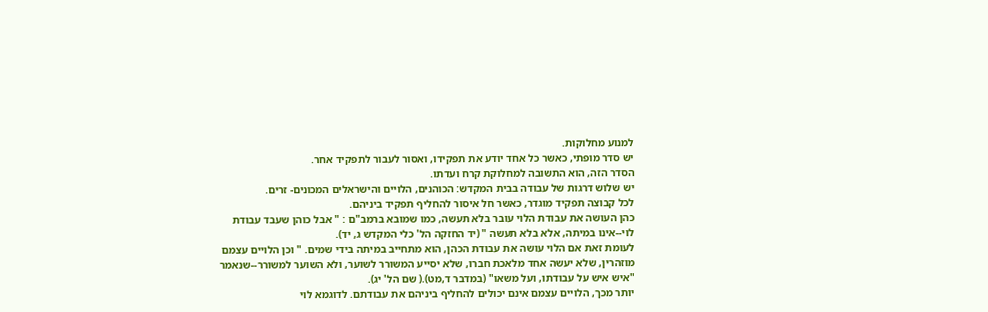למנוע מחלוקות.
יש סדר מופתי, כאשר כל אחד יודע את תפקידו, ואסור לעבור לתפקיד אחר.
הסדר הזה, הוא התשובה למחלוקת קרח ועדתו.
יש שלוש דרגות של עבודה בבית המקדש: הכוהנים, הלויים והישראלים המכונים- זרים.
לכל קבוצה תפקיד מוגדר, כאשר חל איסור להחליף תפקיד ביניהם.
כהן העושה את עבודת הלוי עובר בלא תעשה, כמו שמובא ברמב"ם : " אבל כוהן שעבד עבודת לוי--אינו במיתה, אלא בלא תעשה " (יד החזקה הל' כלי המקדש ג, יד).
לעומת זאת אם הלוי עושה את עבודת הכהן, הוא מתחייב במיתה בידי שמים. " וכן הלויים עצמם מוזהרין, שלא יעשה אחד מלאכת חברו, שלא יסייע המשורר לשוער, ולא השוער למשורר--שנאמר "איש איש על עבודתו, ועל משאו" (במדבר ד,מט).( שם הל' יג).
יותר מכך, הלויים עצמם אינם יכולים להחליף ביניהם את עבודתם. לדוגמא לוי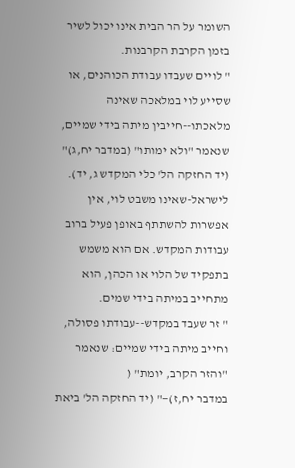השומר על הר הבית אינו יכול לשיר בזמן הקרבת הקרבנות.
" לויים שעבדו עבודת הכוהנים, או שסייע לוי במלאכה שאינה מלאכתו--חייבין מיתה בידי שמיים, שנאמר "ולא ימותו" (במדבר יח,ג)" (יד החזקה הל' כלי המקדש ג, יד).
לישראל-שאינו משבט לוי, אין אפשרות להשתתף באופן פעיל ברוב עבודות המקדש. אם הוא משמש בתפקיד של הלוי או הכהן, הוא מתחייב במיתה בידי שמים.
" זר שעבד במקדש--עבודתו פסולה, וחייב מיתה בידי שמיים: שנאמר "והזר הקרב, יומת" (
במדבר יח,ז)—" (יד החזקה הל' ביאת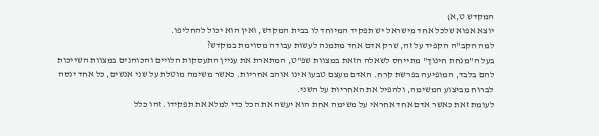המקדש ט,א)
יוצא אפוא שלכל אחד מישראל יש תפקיד המיוחד לו בבית המקדש, ואין הוא יכול להחליפו.
למה הקב"ה הקפיד על זה, שרק אדם אחד מתמנה לעשות עבודה מסוימת במקדש?
בעל ה"מנחת חינוך" מתייחס לשאלה הזאת במצוות שפ"ט, המתארת את עניין התעסקות הלויים והכוהנים במצוות השייכות להם בלבד, המופיעה בפרשת קרח. האדם מעצם טבעו אינו אוהב אחריות. כאשר משימה מוטלת על שני אנשים, כל אחד ינסה לברוח מביצוע המשימה, ולהפיל את האחריות על השני.
לעומת זאת כאשר אדם אחד אחראי על משימה אחת הוא יעשה את הכל כדי למלא את תפקידו. זהו כלל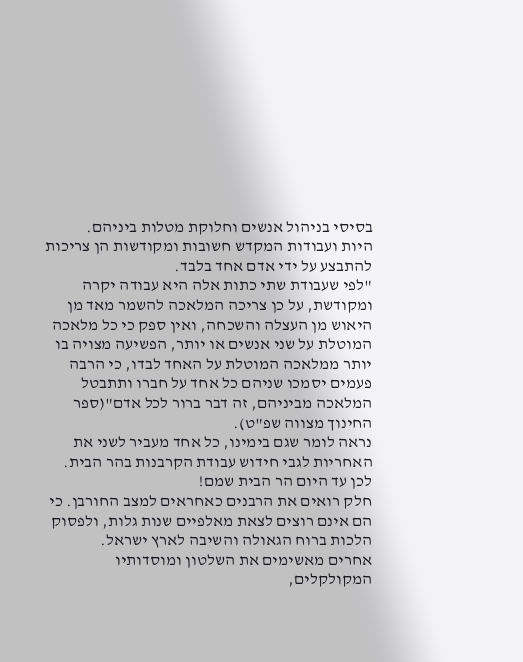בסיסי בניהול אנשים וחלוקת מטלות ביניהם.
היות ועבודות המקדש חשובות ומקודשות הן צריכות להתבצע על ידי אדם אחד בלבד.
"לפי שעבודת שתי כתות אלה היא עבודה יקרה ומקודשת, על כן צריכה המלאכה להשמר מאד מן היאוש מן העצלה והשכחה, ואין ספק כי כל מלאכה המוטלת על שני אנשים או יותר, הפשיעה מצויה בו יותר ממלאכה המוטלת על האחד לבדו, כי הרבה פעמים יסמכו שניהם כל אחד על חברו ותתבטל המלאכה מביניהם, זה דבר ברור לכל אדם"(ספר החינוך מצווה שפ"ט).
נראה לומר שגם בימינו, כל אחד מעביר לשני את האחריות לגבי חידוש עבודת הקרבנות בהר הבית.
לכן עד היום הר הבית שמם!
חלק רואים את הרבנים כאחראים למצב החורבן. כי הם אינם רוצים לצאת מאלפיים שנות גלות, ולפסוק הלכות ברוח הגאולה והשיבה לארץ ישראל.
אחרים מאשימים את השלטון ומוסדותיו המקולקלים,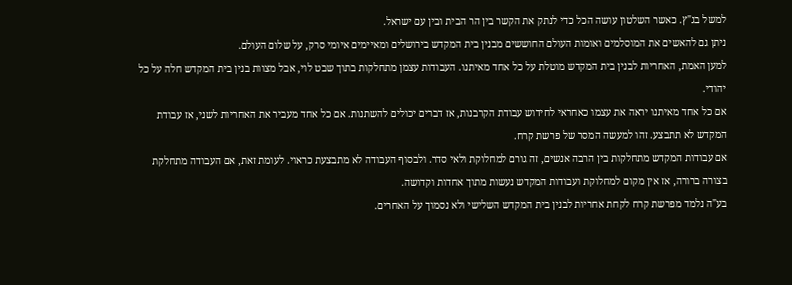למשל בג"ץ. כאשר השלטון עושה הכל כדי לנתק את הקשר בין הר הבית ובין עם ישראל.
ניתן גם להאשים את המוסלמים ואומות העולם החוששים מבנין בית המקדש בירושלים ומאיימים איומי סרק, על שלום העולם.
למען האמת, האחריות לבנין בית המקדש מוטלת על כל אחד מאיתנו. העבודות עצמן מתחלקות בתוך שבט לוי, אבל מצוות בנין בית המקדש חלה על כל יהודי.
אם כל אחד מאיתנו יראה את עצמו כאחראי לחידוש עבודת הקרבנות, אז דברים יכולים להשתנות. אם כל אחד מעביר את האחריות לשני, אז עבודת המקדש לא תתבצע. זהו למעשה המסר של פרשת קרח.
אם עבודות המקדש מתחלקות בין הרבה אנשים, זה גורם למחלוקת ולאי סדר. ולבסוף העבודה לא מתבצעת כראוי. לעומת זאת, אם העבודה מתחלקת בצורה ברורה, אז אין מקום למחלוקת ועבודות המקדש נעשות מתוך אחדות וקדושה.
בע"ה נלמד מפרשת קרח לקחת אחריות לבנין בית המקדש השלישי ולא נסמוך על האחרים.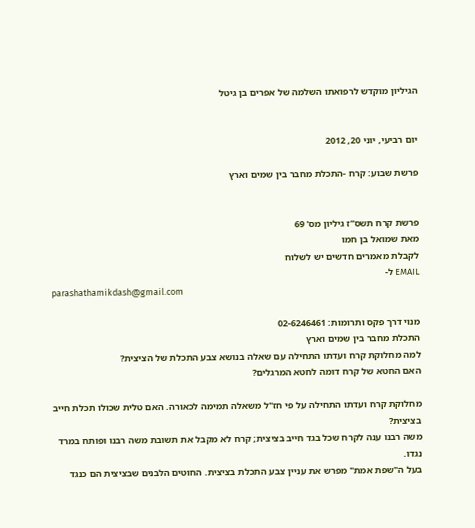הגיליון מוקדש לרפואתו השלמה של אפרים בן גיטל


יום רביעי, יוני 20, 2012

פרשת שבוע: קרח -התכלת מחבר בין שמים וארץ


פרשת קרח תשס”ז גיליון מס' 69
מאת שמואל בן חמו
לקבלת מאמרים חדשים יש לשלוח
EMAIL ל-
parashathamikdash@gmail.com

מנוי דרך פקס ותרומות: 02-6246461
התכלת מחבר בין שמים וארץ
למה מחלוקת קרח ועדתו התחילה עם שאלה בנושא צבע התכלת של הציצית?
האם החטא של קרח דומה לחטא המרגלים?

מחלוקת קרח ועדתו התחילה על פי חז"ל משאלה תמימה לכאורה. האם טלית שכולו תכלת חייב בציצית?
משה רבנו ענה לקרח שכל בגד חייב בציצית; קרח לא מקבל את תשובת משה רבנו ופותח במרד נגדו.
בעל ה"שפת אמת" מפרש את עניין צבע התכלת בציצית. החוטים הלבנים שבציצית הם כנגד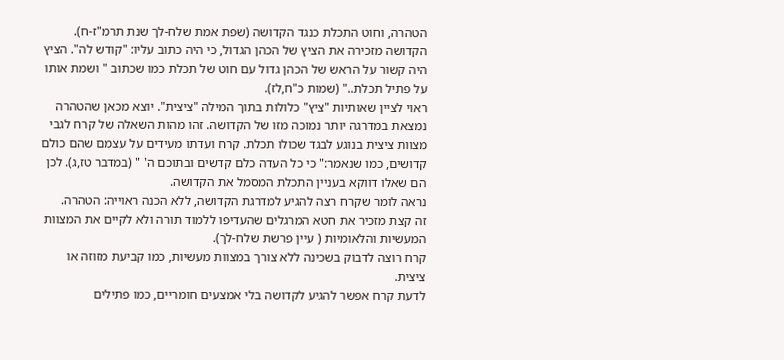הטהרה, וחוט התכלת כנגד הקדושה (שפת אמת שלח-לך שנת תרמ"ז-ח).
הקדושה מזכירה את הציץ של הכהן הגדול, כי היה כתוב עליו: "קודש לה". הציץ היה קשור על הראש של הכהן גדול עם חוט של תכלת כמו שכתוב " ושמת אותו על פתיל תכלת.." (שמות כ"ח,לז).
ראוי לציין שאותיות "ציץ" כלולות בתוך המילה "ציצית". יוצא מכאן שהטהרה נמצאת במדרגה יותר נמוכה מזו של הקדושה. זהו מהות השאלה של קרח לגבי מצוות ציצית בנוגע לבגד שכולו תכלת. קרח ועדתו מעידים על עצמם שהם כולם קדושים, כמו שנאמר:" כי כל העדה כלם קדשים ובתוכם ה' " (במדבר טז,ג). לכן הם שאלו דווקא בעניין התכלת המסמל את הקדושה.
נראה לומר שקרח רצה להגיע למדרגת הקדושה, ללא הכנה ראוייה: הטהרה.
זה קצת מזכיר את חטא המרגלים שהעדיפו ללמוד תורה ולא לקיים את המצוות המעשיות והלאומיות ( עיין פרשת שלח-לך).
קרח רוצה לדבוק בשכינה ללא צורך במצוות מעשיות, כמו קביעת מזוזה או ציצית.
לדעת קרח אפשר להגיע לקדושה בלי אמצעים חומריים, כמו פתילים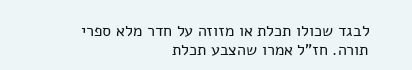לבגד שכולו תכלת או מזוזה על חדר מלא ספרי תורה. חז"ל אמרו שהצבע תכלת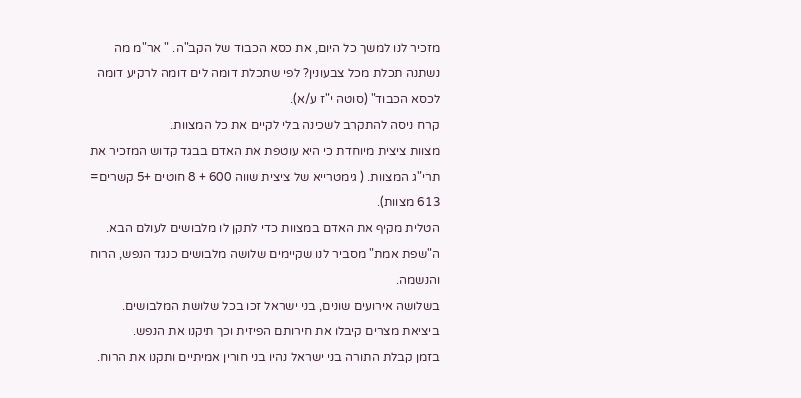מזכיר לנו למשך כל היום, את כסא הכבוד של הקב"ה. " אר"מ מה נשתנה תכלת מכל צבעונין? לפי שתכלת דומה לים דומה לרקיע דומה לכסא הכבוד" (סוטה י"ז ע/א).
קרח ניסה להתקרב לשכינה בלי לקיים את כל המצוות.
מצוות ציצית מיוחדת כי היא עוטפת את האדם בבגד קדוש המזכיר את תרי"ג המצוות. ( גימטרייא של ציצית שווה 600 + 8 חוטים +5 קשרים= 613 מצוות).
הטלית מקיף את האדם במצוות כדי לתקן לו מלבושים לעולם הבא.
ה"שפת אמת" מסביר לנו שקיימים שלושה מלבושים כנגד הנפש, הרוח והנשמה.
בשלושה אירועים שונים, בני ישראל זכו בכל שלושת המלבושים.
ביציאת מצרים קיבלו את חירותם הפיזית וכך תיקנו את הנפש.
בזמן קבלת התורה בני ישראל נהיו בני חורין אמיתיים ותקנו את הרוח.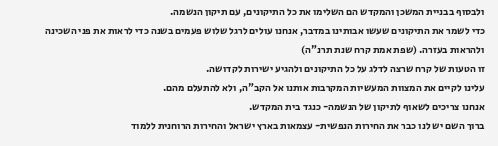ולבסוף בבניית המשכן והמקדש הם השלימו את כל התיקונים, עם תיקון הנשמה.
כדי לשמר את התיקונים שעשו אבותינו במדבר, אנחנו עולים לרגל שלוש פעמים בשנה כדי לראות את פני השכינה ולהראות בעזרה. (שפת אמת קרח שנת תרנ"ה)
זו הטעות של קרח שרצה לדלג על כל התיקונים ולהגיע ישירות לקדושה.
עלינו לקיים את המצוות המעשיות המקרבות אותנו אל הקב"ה, ולא להתעלם מהם.
אנחנו צריכים לשאוף לתיקון של הנשמה- כנגד בית המקדש.
ברוך השם יש לנו כבר את החירות הנפשית- עצמאות בארץ ישראל והחירות הרוחנית ללמוד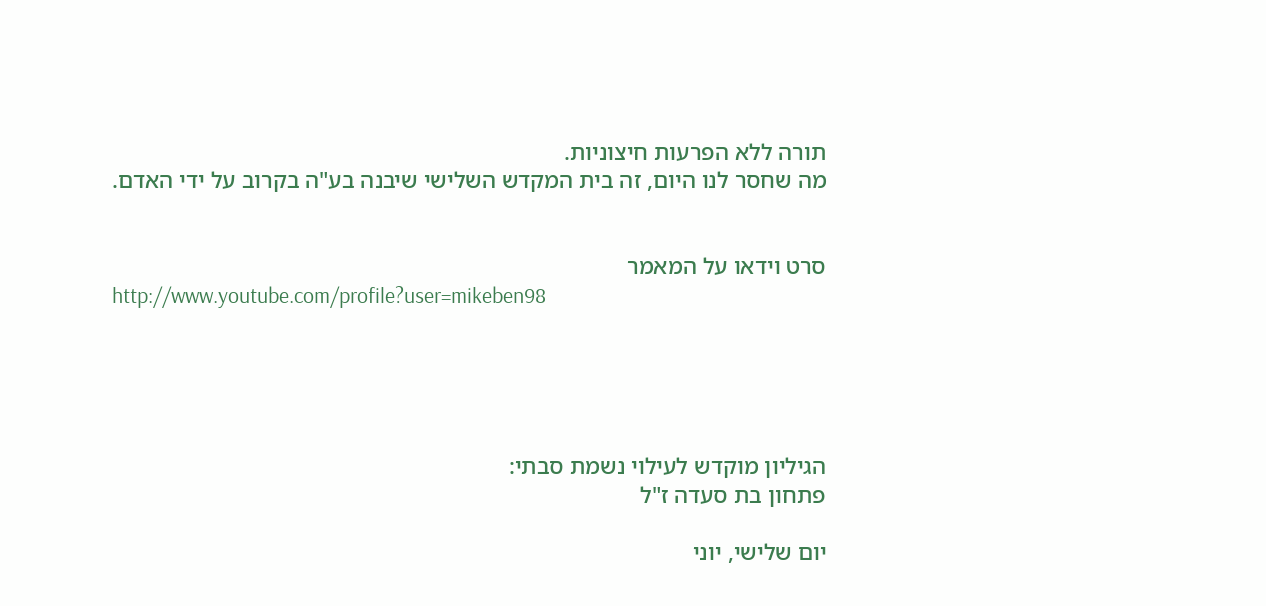תורה ללא הפרעות חיצוניות.
מה שחסר לנו היום, זה בית המקדש השלישי שיבנה בע"ה בקרוב על ידי האדם.


סרט וידאו על המאמר
http://www.youtube.com/profile?user=mikeben98





הגיליון מוקדש לעילוי נשמת סבתי:
פתחון בת סעדה ז"ל

יום שלישי, יוני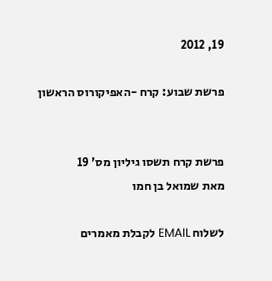19, 2012

פרשת שבוע: קרח -האפיקורוס הראשון


פרשת קרח תשסו גיליון מס' 19
מאת שמואל בן חמו

לשלוח EMAIL לקבלת מאמרים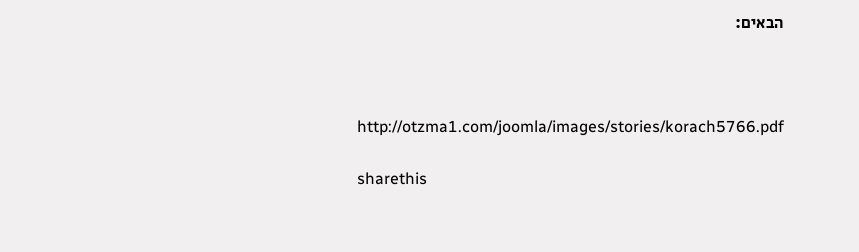הבאים:



http://otzma1.com/joomla/images/stories/korach5766.pdf

sharethis